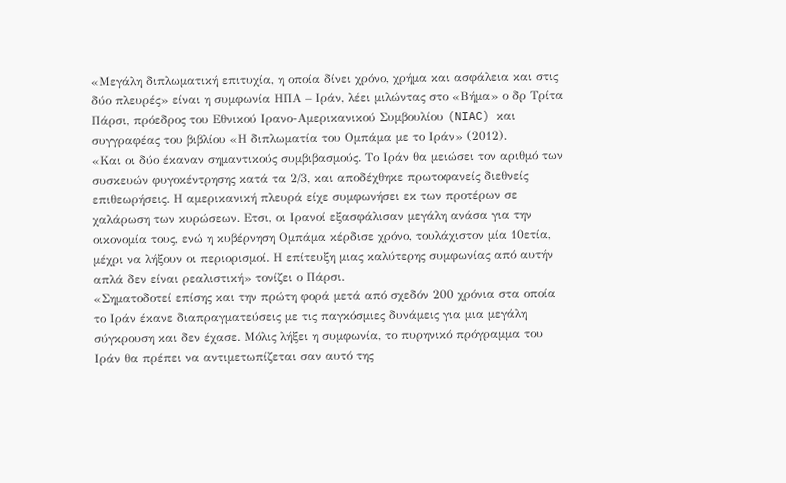«Μεγάλη διπλωματική επιτυχία, η οποία δίνει χρόνο, χρήμα και ασφάλεια και στις δύο πλευρές» είναι η συμφωνία ΗΠΑ – Ιράν, λέει μιλώντας στο «Βήμα» ο δρ Τρίτα Πάρσι, πρόεδρος του Εθνικού Ιρανο-Αμερικανικού Συμβουλίου (NIAC) και συγγραφέας του βιβλίου «Η διπλωματία του Ομπάμα με το Ιράν» (2012).
«Και οι δύο έκαναν σημαντικούς συμβιβασμούς. Το Ιράν θα μειώσει τον αριθμό των συσκευών φυγοκέντρησης κατά τα 2/3, και αποδέχθηκε πρωτοφανείς διεθνείς επιθεωρήσεις. Η αμερικανική πλευρά είχε συμφωνήσει εκ των προτέρων σε χαλάρωση των κυρώσεων. Ετσι, οι Ιρανοί εξασφάλισαν μεγάλη ανάσα για την οικονομία τους, ενώ η κυβέρνηση Ομπάμα κέρδισε χρόνο, τουλάχιστον μία 10ετία, μέχρι να λήξουν οι περιορισμοί. Η επίτευξη μιας καλύτερης συμφωνίας από αυτήν απλά δεν είναι ρεαλιστική» τονίζει ο Πάρσι.
«Σηματοδοτεί επίσης και την πρώτη φορά μετά από σχεδόν 200 χρόνια στα οποία το Ιράν έκανε διαπραγματεύσεις με τις παγκόσμιες δυνάμεις για μια μεγάλη σύγκρουση και δεν έχασε. Μόλις λήξει η συμφωνία, το πυρηνικό πρόγραμμα του Ιράν θα πρέπει να αντιμετωπίζεται σαν αυτό της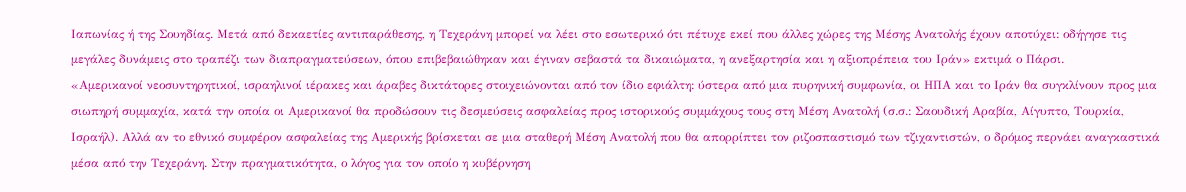Ιαπωνίας ή της Σουηδίας. Μετά από δεκαετίες αντιπαράθεσης, η Τεχεράνη μπορεί να λέει στο εσωτερικό ότι πέτυχε εκεί που άλλες χώρες της Μέσης Ανατολής έχουν αποτύχει: οδήγησε τις μεγάλες δυνάμεις στο τραπέζι των διαπραγματεύσεων, όπου επιβεβαιώθηκαν και έγιναν σεβαστά τα δικαιώματα, η ανεξαρτησία και η αξιοπρέπεια του Ιράν» εκτιμά ο Πάρσι.
«Αμερικανοί νεοσυντηρητικοί, ισραηλινοί ιέρακες και άραβες δικτάτορες στοιχειώνονται από τον ίδιο εφιάλτη: ύστερα από μια πυρηνική συμφωνία, οι ΗΠΑ και το Ιράν θα συγκλίνουν προς μια σιωπηρή συμμαχία, κατά την οποία οι Αμερικανοί θα προδώσουν τις δεσμεύσεις ασφαλείας προς ιστορικούς συμμάχους τους στη Μέση Ανατολή (σ.σ.: Σαουδική Αραβία, Αίγυπτο, Τουρκία, Ισραήλ). Αλλά αν το εθνικό συμφέρον ασφαλείας της Αμερικής βρίσκεται σε μια σταθερή Μέση Ανατολή που θα απορρίπτει τον ριζοσπαστισμό των τζιχαντιστών, ο δρόμος περνάει αναγκαστικά μέσα από την Τεχεράνη. Στην πραγματικότητα, ο λόγος για τον οποίο η κυβέρνηση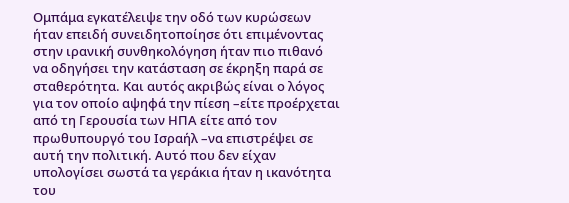Ομπάμα εγκατέλειψε την οδό των κυρώσεων ήταν επειδή συνειδητοποίησε ότι επιμένοντας στην ιρανική συνθηκολόγηση ήταν πιο πιθανό να οδηγήσει την κατάσταση σε έκρηξη παρά σε σταθερότητα. Και αυτός ακριβώς είναι ο λόγος για τον οποίο αψηφά την πίεση –είτε προέρχεται από τη Γερουσία των ΗΠΑ είτε από τον πρωθυπουργό του Ισραήλ –να επιστρέψει σε αυτή την πολιτική. Αυτό που δεν είχαν υπολογίσει σωστά τα γεράκια ήταν η ικανότητα του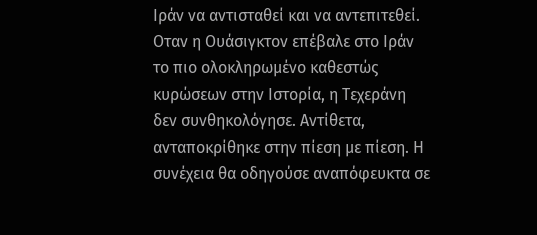Ιράν να αντισταθεί και να αντεπιτεθεί. Οταν η Ουάσιγκτον επέβαλε στο Ιράν το πιο ολοκληρωμένο καθεστώς κυρώσεων στην Ιστορία, η Τεχεράνη δεν συνθηκολόγησε. Αντίθετα, ανταποκρίθηκε στην πίεση με πίεση. Η συνέχεια θα οδηγούσε αναπόφευκτα σε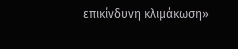επικίνδυνη κλιμάκωση»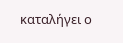καταλήγει ο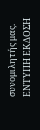συνομιλητής μας.
ΕΝΤΥΠΗ ΕΚΔΟΣΗ